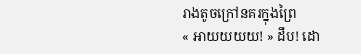រាងតូចក្រៅនគរក្នុងព្រៃ
« អាយយយយ! » ដឹប! ដោ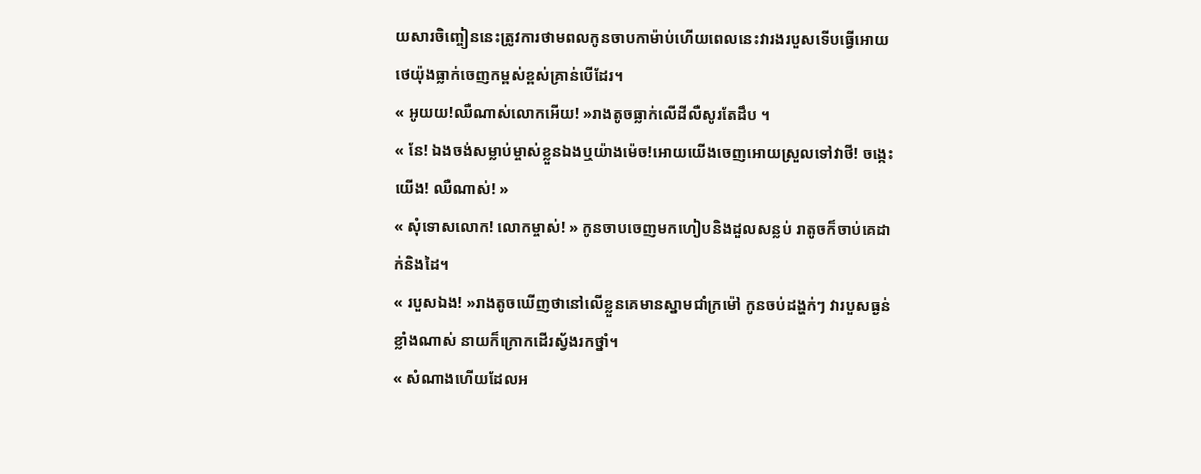យសារចិញ្ចៀននេះត្រូវការថាមពលកូនចាបកាម៉ាប់ហើយពេលនេះវារងរបួសទើបធ្វើអោយថេយ៉ុងធ្លាក់ចេញកម្ពស់ខ្ពស់គ្រាន់បើដែរ។
« អូយយ!ឈឺណាស់លោកអើយ! »រាងតូចធ្លាក់លើដីលឺសូរតែដឹប ។
« នែ! ឯងចង់សម្លាប់ម្ចាស់ខ្លួនឯងឬយ៉ាងម៉េច!អោយយើងចេញអោយស្រួលទៅវាថី! ចង្កេះយើង! ឈឺណាស់! »
« សុំទោសលោក! លោកម្ចាស់! » កូនចាបចេញមកហៀបនិងដួលសន្លប់ រាតូចក៏ចាប់គេដាក់និងដៃ។
« របួសឯង! »រាងតូចឃើញថានៅលើខ្លួនគេមានស្នាមជាំក្រម៉ៅ កូនចប់ដង្ហក់ៗ វារបួសធ្ងន់ខ្លាំងណាស់ នាយក៏ក្រោកដើរស្វ័ងរកថ្នាំ។
« សំណាងហើយដែលអ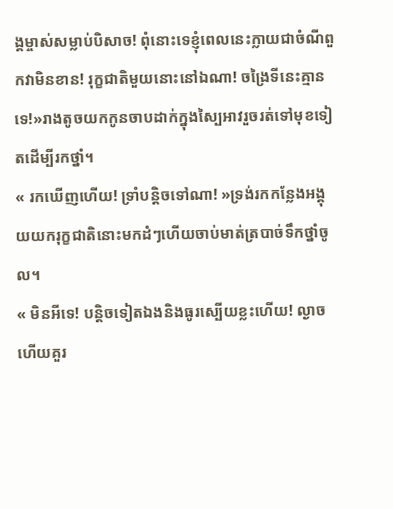ង្គម្ចាស់សម្លាប់បិសាច! ពុំនោះទេខ្ញុំពេលនេះក្លាយជាចំណីពួកវាមិនខាន! រុក្ខជាតិមួយនោះនៅឯណា! ចង្រៃទីនេះគ្មានទេ!»រាងតូចយកកូនចាបដាក់ក្នុងស្បៃអាវរួចរត់ទៅមុខទៀតដើម្បីរកថ្នាំ។
« រកឃើញហើយ! ទ្រាំបន្តិចទៅណា! »ទ្រង់រកកន្លែងអង្គុយយករុក្ខជាតិនោះមកដំៗហើយចាប់មាត់ត្របាច់ទឹកថ្នាំចូល។
« មិនអីទេ! បន្តិចទៀតឯងនិងធូរស្បើយខ្លះហើយ! ល្ងាចហើយគួរ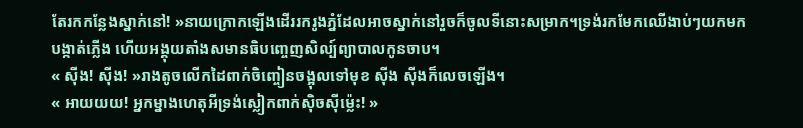តែរកកន្លែងស្នាក់នៅ! »នាយក្រោកឡើងដើររករូងភ្នំដែលអាចស្នាក់នៅរួចក៏ចូលទីនោះសម្រាក។ទ្រង់រកមែកឈើងាប់ៗយកមកបង្កាត់ភ្លើង ហើយអង្គុយតាំងសមានធិបញ្ចេញសិល្ប៍ព្យាបាលកូនចាប។
« សុីង! សុីង! »រាងតូចលើកដៃពាក់ចិញ្ចៀនចង្អុលទៅមុខ សុីង សុីងក៏លេចឡើង។
« អាយយយ! អ្នកម្នាងហេតុអីទ្រង់ស្លៀកពាក់សុិចសុីម្ល៉េះ! »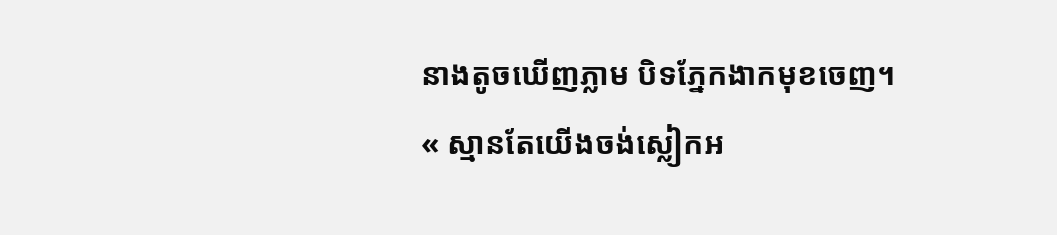នាងតូចឃើញភ្លាម បិទភ្នែកងាកមុខចេញ។
« ស្មានតែយើងចង់ស្លៀកអ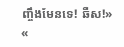ញ្ចឹងមែនទេ! ឆឺស!»
«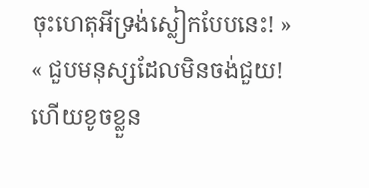ចុះហេតុអីទ្រង់ស្លៀកបែបនេះ! »
« ជួបមនុស្សដែលមិនចង់ជួយ! ហើយខូចខ្លួន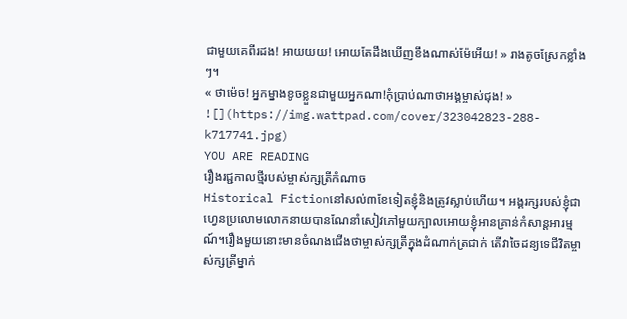ជាមួយគេពីរដង! អាយយយ! អោយតែដឹងឃើញខឹងណាស់ម៉ែអើយ! » រាងតូចស្រែកខ្លាំងៗ។
« ថាម៉េច! អ្នកម្នាងខូចខ្លួនជាមួយអ្នកណា!កុំប្រាប់ណាថាអង្គម្ចាស់ជុង! »
![](https://img.wattpad.com/cover/323042823-288-k717741.jpg)
YOU ARE READING
រឿងរជ្ជកាលថ្មីរបស់ម្ចាស់ក្សត្រីកំណាច
Historical Fictionនៅសល់៣ខែទៀតខ្ញុំនិងត្រូវស្លាប់ហើយ។ អង្គរក្សរបស់ខ្ញុំជាហ្វេនប្រលោមលោកនាយបានណែនាំសៀវភៅមួយក្បាលអោយខ្ញុំអានគ្រាន់កំសាន្តអារម្មណ៍។រឿងមួយនោះមានចំណងជើងថាម្ចាស់ក្សត្រីក្នុងដំណាក់ត្រជាក់ តើវាចៃដន្យទេជីវិតម្ចាស់ក្សត្រីម្នាក់